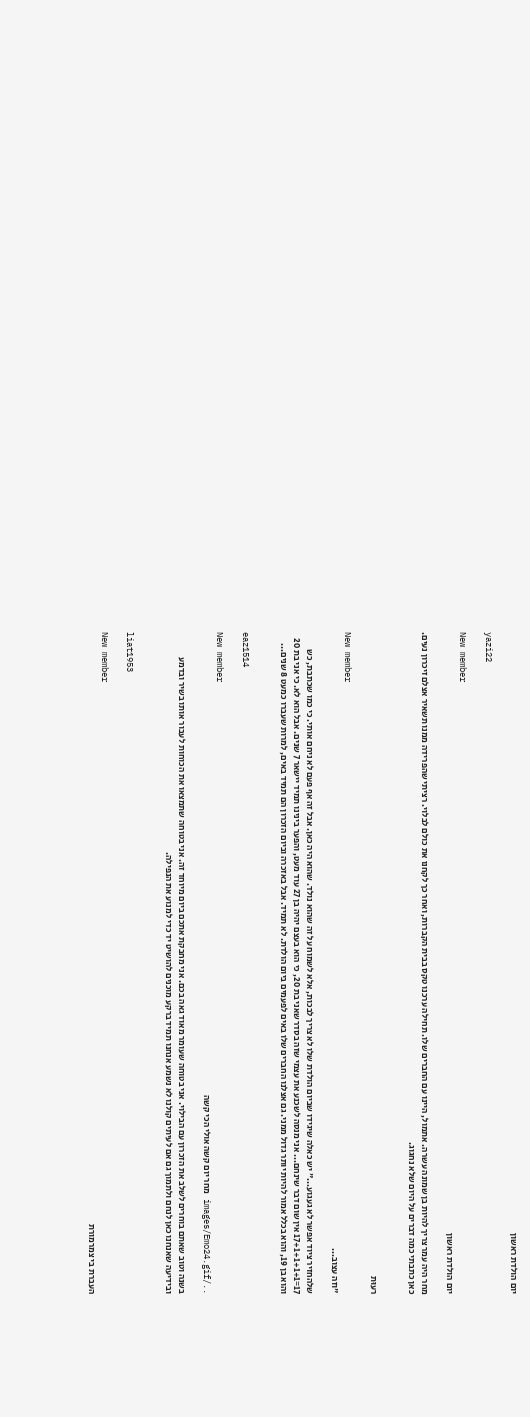יום הולדת ראשון

yazi22

New member
יום הולדת ראשון

מחר היה עמר צריך להיות בן שמונה עשרה. אתמול, היינו עם החברים שלו. תחילה ערכנו טקס בבית הקברות, ואחר כך לקחנו את כולם לבלוי. רציתי שהפרידה ממנו תשאיר אצלם זיכרון נעים. כאן כתבתי כמה דברים על היום שלא נחגוג.


רעוּת

New member
"וזה עצוב...

שלהחזיר ציוד אפשר לא געגוע..." יש כאלה שיגידו שביום הולדת שלו לא צריך לבכות, אלא לשמוח על זה שהוא נולד. שהוא היה כאן. אבל זה אף פעם לא ניחם אותי. כי כמו שכתבת, כש 17=17+1+1+1+1 אין שום דבר שינחם... אני מנסה לשכנע את עצמי שזה בסדר שאני בת 20, כי הוא בעצם יהיה בן 27 עוד מעט, והפער בינינו תמיד יישאר 7 שנים. אבל הוא לא. כי אני בת 20 והוא בן 19, והוא בכלל אמור להיות יותר גדול ממני. גם אצלנו החברים שלו באים לפעמים ביום הולדת. לא תמיד. אבל באזכרה וביום הזכרון הם תמיד באים, למרות שעברו כמעט 8 שנים...


eaz1514

New member
../images/Emo24.gif מחר יום קשה אולי הכי קשה

בשנה וטוב שאתם בוחרים לשלב את הזכרון עם הבילוי. אני בטוחה שעומר מאוד גאה בכם. אני מחבקת אתכם ביום מיוחד זה. אני בטוחה שתמצאו את הכוחות לעבור אותו בשיר ובדמע ובידיעה שאנחנו כאן לנחם ולתמוך גם אם לעיתים קולנו לא נשמע אנחנו תמיד ברקע מוכנים להושיט יד כדי למנוע את הנפילה.


liat1953

New member
העברת בי צמרמורת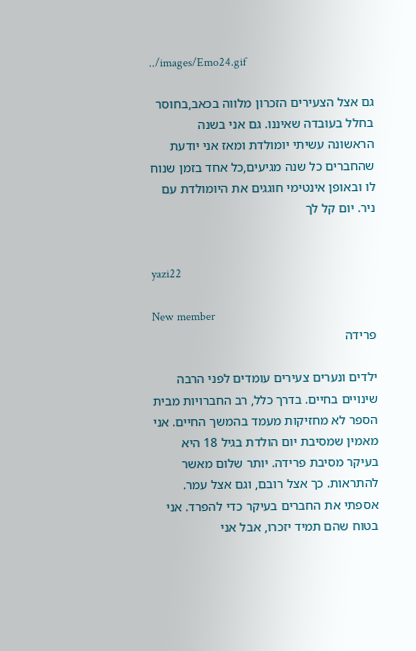../images/Emo24.gif

גם אצל הצעירים הזכרון מלווה בכאב,בחוסר בחלל בעובדה שאיננו. גם אני בשנה הראשונה עשיתי יומולדת ומאז אני יודעת שהחברים כל שנה מגיעים,כל אחד בזמן שנוח לו ובאופן אינטימי חוגגים את היומולדת עם ניר. יום קל לך


yazi22

New member
פרידה

ילדים ונערים צעירים עומדים לפני הרבה שינויים בחיים. בדרך כלל, רב החברויות מבית הספר לא מחזיקות מעמד בהמשך החיים. אני מאמין שמסיבת יום הולדת בגיל 18 היא בעיקר מסיבת פרידה. יותר שלום מאשר להתראות. כך אצל רובם, וגם אצל עמר. אספתי את החברים בעיקר כדי להפרד. אני בטוח שהם תמיד יזכרו, אבל אני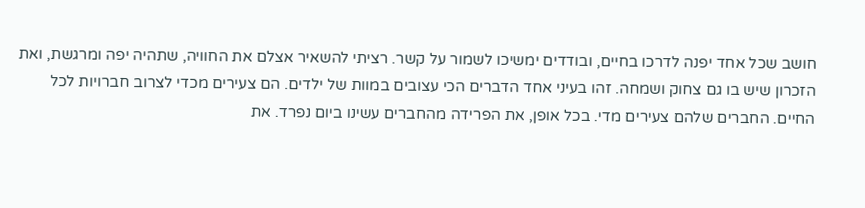חושב שכל אחד יפנה לדרכו בחיים, ובודדים ימשיכו לשמור על קשר. רציתי להשאיר אצלם את החוויה, שתהיה יפה ומרגשת, ואת הזכרון שיש בו גם צחוק ושמחה. זהו בעיני אחד הדברים הכי עצובים במוות של ילדים. הם צעירים מכדי לצרוב חברויות לכל החיים. החברים שלהם צעירים מדי. בכל אופן, את הפרידה מהחברים עשינו ביום נפרד. את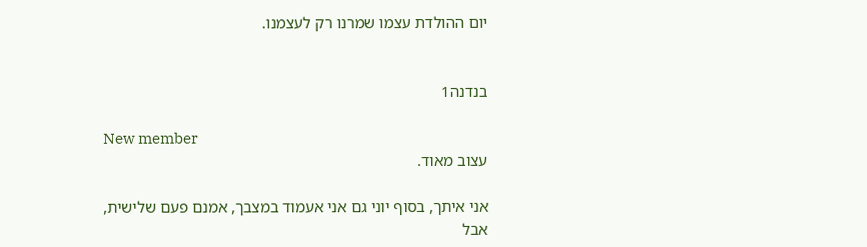יום ההולדת עצמו שמרנו רק לעצמנו.


בנדנה1

New member
עצוב מאוד.

אני איתך, בסוף יוני גם אני אעמוד במצבך, אמנם פעם שלישית, אבל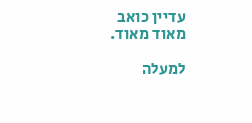עדיין כואב מאוד מאוד.

למעלה